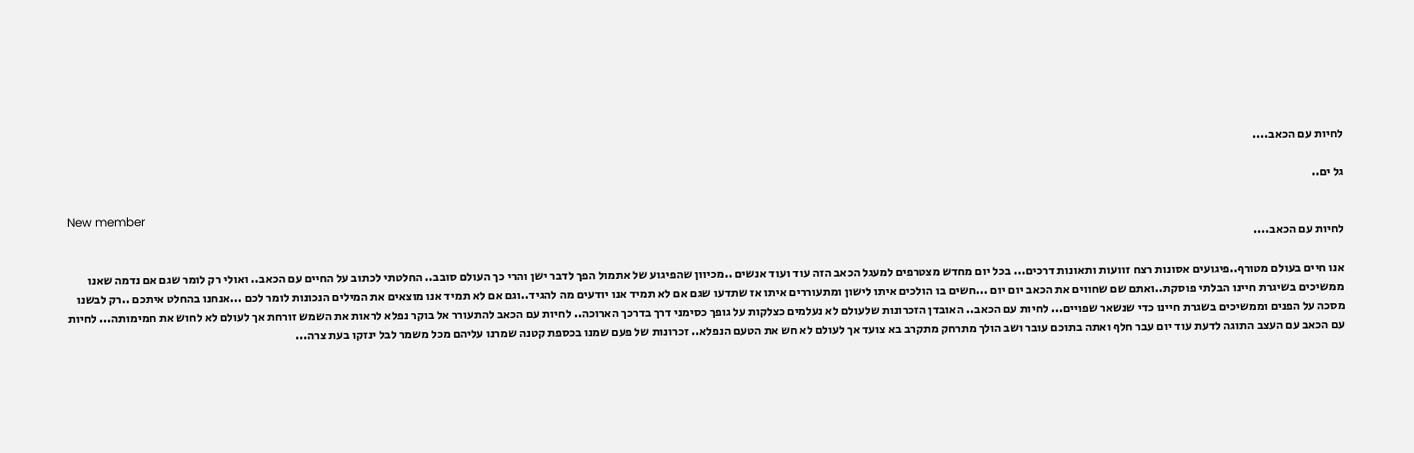לחיות עם הכאב....

גל ים..

New member
לחיות עם הכאב....

אנו חיים בעולם מטורף..פיגועים אסונות רצח זוועות ותאונות דרכים... בכל יום מחדש מצטרפים למעגל הכאב הזה עוד ועוד אנשים ..מכיוון שהפיגוע של אתמול הפך לדבר ישן והרי כך העולם סובב.. החלטתי לכתוב על החיים עם הכאב.. ואולי רק לומר שגם אם נדמה שאנו ממשיכים בשיגרת חיינו הבלתי פוסקת..ואתם שם שחווים את הכאב יום יום ...חשים בו הולכים איתו לישון ומתעוררים איתו אז שתדעו שגם אם לא תמיד אנו יודעים מה להגיד..וגם אם לא תמיד אנו מוצאים את המילים הנכונות לומר לכם ...אנחנו בהחלט איתכם ..רק לבשנו מסכה על הפנים וממשיכים בשגרת חיינו כדי שנשאר שפויים... לחיות עם הכאב.. האובדן הזכרונות שלעולם לא נעלמים כצלקות על גופך כסימני דרך בדרכך הארוכה.. לחיות עם הכאב להתעורר אל בוקר נפלא לראות את השמש זורחת אך לעולם לא לחוש את חמימותה... לחיות עם הכאב עם העצב התוגה לדעת עוד יום עבר חלף ואתה בתוכם עובר ושב הולך מתרחק מתקרב בא צועד אך לעולם לא חש את הטעם הנפלא.. זכרונות של פעם שמנו בכספת קטנה שמרנו עליהם מכל משמר לבל ינזקו בעת צרה...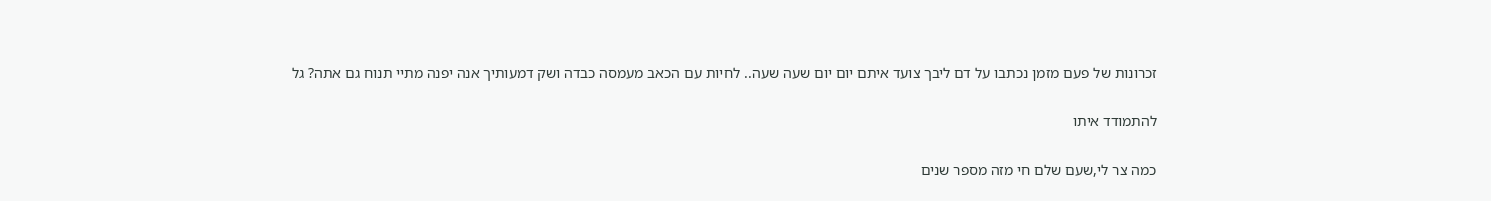זכרונות של פעם מזמן נכתבו על דם ליבך צועד איתם יום יום שעה שעה.. לחיות עם הכאב מעמסה כבדה ושק דמעותיך אנה יפנה מתיי תנוח גם אתה? גל

להתמודד איתו

כמה צר לי,שעם שלם חי מזה מספר שנים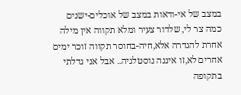במצב של אי-ודאות במצב של אוכלים-ישנים כמה צר לי, שלדור צעיר ומלא תקווה אין מילה אחרת להגדרה אלא,חיה-בחוסר תקווה זוכר ימים אחרים לא,זו איננה נוסטלגיה.. אבל אני גדלתי בתקופה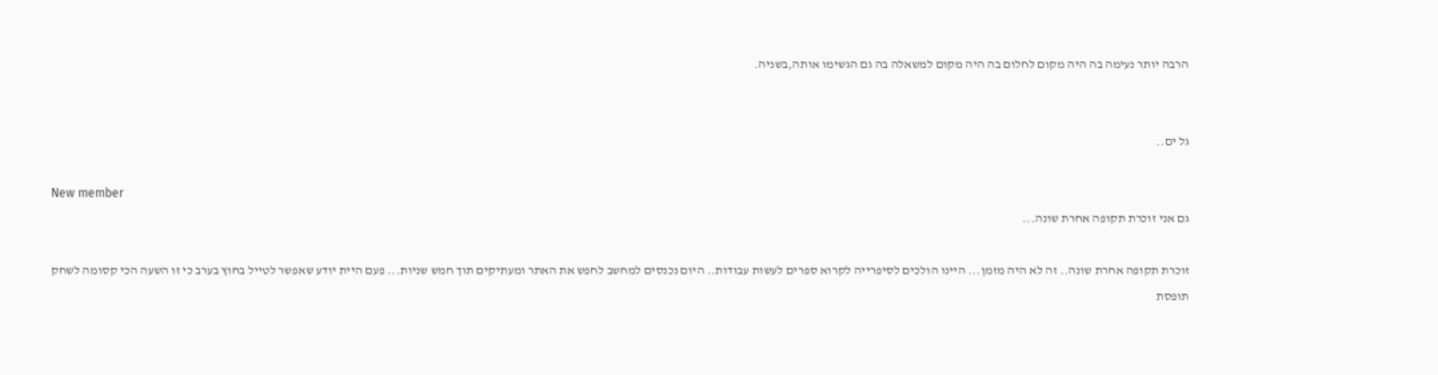הרבה יותר נעימה בה היה מקום לחלום בה היה מקום למשאלה בה גם הגשימו אותה,בשניה.


גל ים..

New member
גם אני זוכרת תקופה אחרת שונה...

זוכרת תקופה אחרת שונה.. זה לא היה מזמן... היינו הולכים לסיפרייה לקרוא ספרים לעשות עבודות.. היום נכנסים למחשב לחפש את האתר ומעתיקים תוך חמש שניות... פעם היית יודע שאפשר לטייל בחוץ בערב כי זו השעה הכי קסומה לשחק תופסת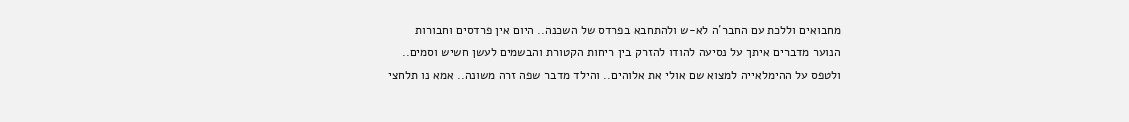מחבואים וללכת עם החבר´ה לא-ש ולהתחבא בפרדס של השכנה.. היום אין פרדסים וחבורות הנוער מדברים איתך על נסיעה להודו להזרק בין ריחות הקטורת והבשמים לעשן חשיש וסמים.. ולטפס על ההימלאייה למצוא שם אולי את אלוהים.. והילד מדבר שפה זרה משונה.. אמא נו תלחצי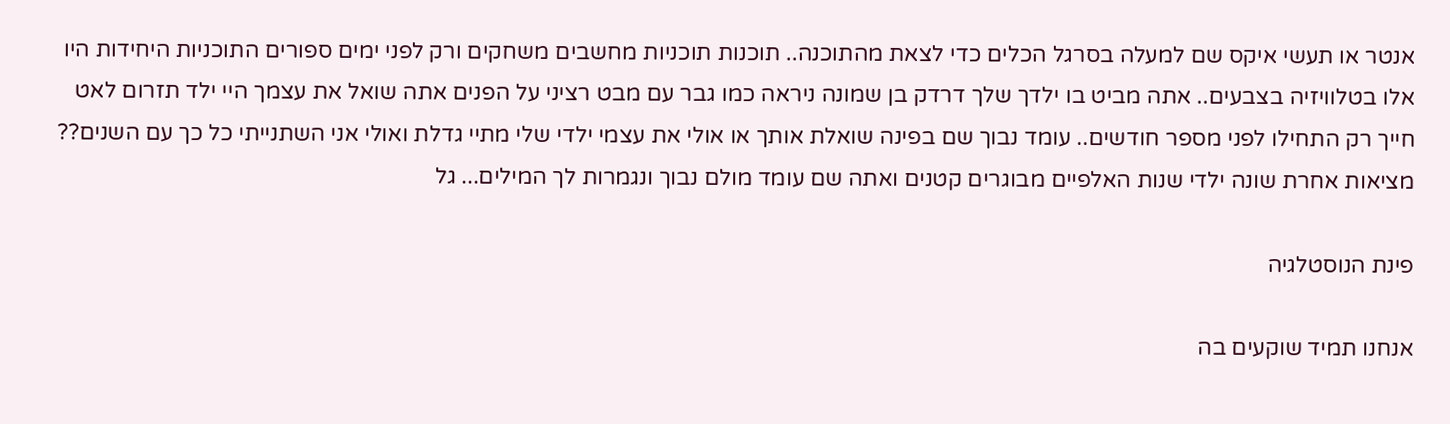אנטר או תעשי איקס שם למעלה בסרגל הכלים כדי לצאת מהתוכנה.. תוכנות תוכניות מחשבים משחקים ורק לפני ימים ספורים התוכניות היחידות היו אלו בטלוויזיה בצבעים.. אתה מביט בו ילדך שלך דרדק בן שמונה ניראה כמו גבר עם מבט רציני על הפנים אתה שואל את עצמך היי ילד תזרום לאט חייך רק התחילו לפני מספר חודשים.. עומד נבוך שם בפינה שואלת אותך או אולי את עצמי ילדי שלי מתיי גדלת ואולי אני השתנייתי כל כך עם השנים?? מציאות אחרת שונה ילדי שנות האלפיים מבוגרים קטנים ואתה שם עומד מולם נבוך ונגמרות לך המילים... גל

פינת הנוסטלגיה

אנחנו תמיד שוקעים בה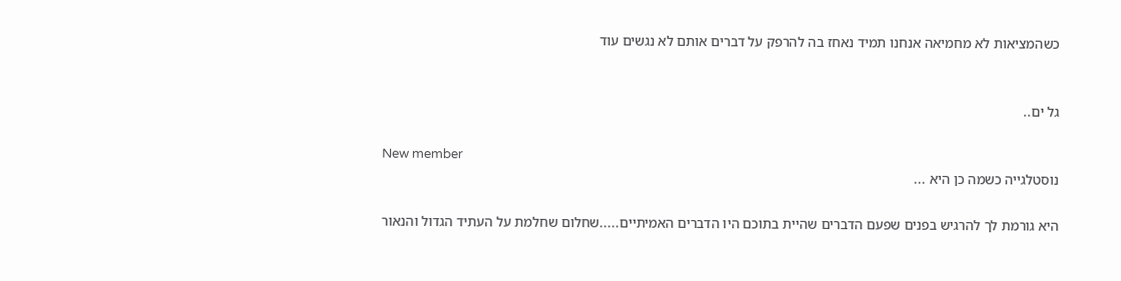כשהמציאות לא מחמיאה אנחנו תמיד נאחז בה להרפק על דברים אותם לא נגשים עוד


גל ים..

New member
נוסטלגייה כשמה כן היא ...

היא גורמת לך להרגיש בפנים שפעם הדברים שהיית בתוכם היו הדברים האמיתיים.....שחלום שחלמת על העתיד הגדול והנאור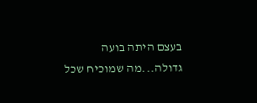בעצם היתה בועה גדולה...מה שמוכיח שכל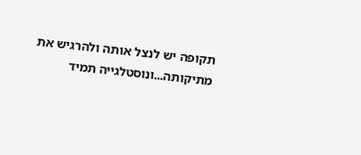תקופה יש לנצל אותה ולהרגיש את מתיקותה...ונוסטלגייה תמיד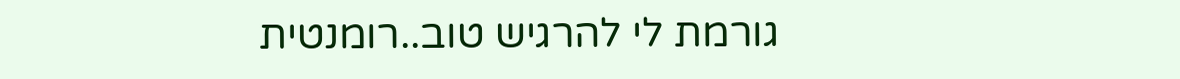גורמת לי להרגיש טוב..רומנטית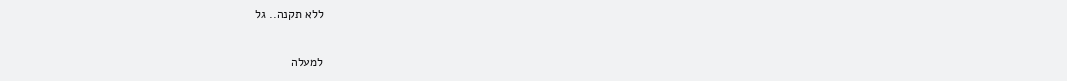ללא תקנה.. גל

למעלה